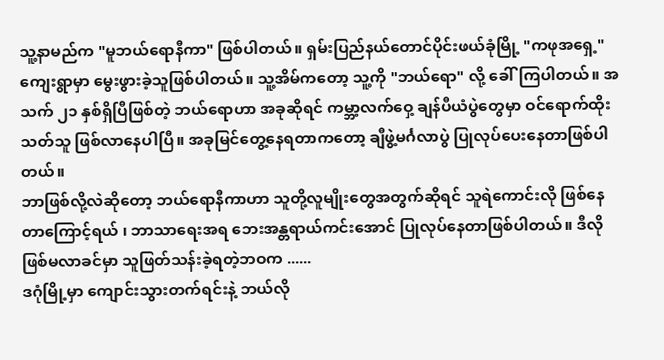သူ့နာမည်က "မူဘယ်ရောနီကာ" ဖြစ်ပါတယ်။ ရှမ်းပြည်နယ်တောင်ပိုင်းဖယ်ခုံမြို့ "ကဖုအရှေ့" ကျေးရွာမှာ မွေးဖွားခဲ့သူဖြစ်ပါတယ်။ သူ့အိမ်ကတော့ သူ့ကို "ဘယ်ရော" လို့ ခေါ်ကြပါတယ်။ အသက် ၂၁ နှစ်ရှိပြီဖြစ်တဲ့ ဘယ်ရောဟာ အခုဆိုရင် ကမ္ဘာ့လက်ဝှေ့ ချန်ပီယံပွဲတွေမှာ ဝင်ရောက်ထိုးသတ်သူ ဖြစ်လာနေပါပြီ။ အခုမြင်တွေ့နေရတာကတော့ ချီဖွဲ့မင်္ဂလာပွဲ ပြုလုပ်ပေးနေတာဖြစ်ပါတယ်။
ဘာဖြစ်လို့လဲဆိုတော့ ဘယ်ရောနီကာဟာ သူတို့လူမျိုးတွေအတွက်ဆိုရင် သူရဲကောင်းလို ဖြစ်နေ တာကြောင့်ရယ် ၊ ဘာသာရေးအရ ဘေးအန္တရာယ်ကင်းအောင် ပြုလုပ်နေတာဖြစ်ပါတယ်။ ဒီလို ဖြစ်မလာခင်မှာ သူဖြတ်သန်းခဲ့ရတဲ့ဘဝက ......
ဒဂုံမြို့မှာ ကျောင်းသွားတက်ရင်းနဲ့ ဘယ်လို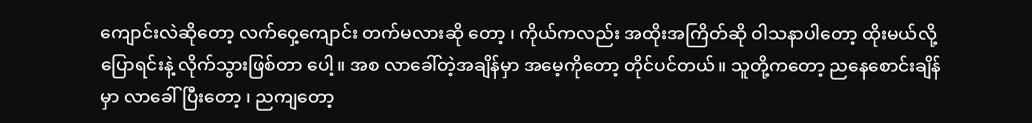ကျောင်းလဲဆိုတော့ လက်ဝှေ့ကျောင်း တက်မလားဆို တော့ ၊ ကိုယ်ကလည်း အထိုးအကြိတ်ဆို ဝါသနာပါတော့ ထိုးမယ်လို့ပြောရင်းနဲ့ လိုက်သွားဖြစ်တာ ပေါ့။ အစ လာခေါ်တဲ့အချိန်မှာ အမေ့ကိုတော့ တိုင်ပင်တယ်။ သူတို့ကတော့ ညနေစောင်းချိန်မှာ လာခေါ်ပြီးတော့ ၊ ညကျတော့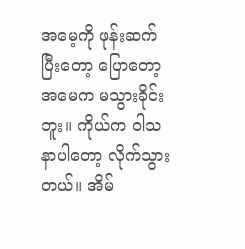အမေ့ကို ဖုန်းဆက်ပြီးတော့ ပြောတော့ အမေက မသွားခိုင်းဘူး။ ကိုယ်က ဝါသနာပါတော့ လိုက်သွားတယ်။ အိမ်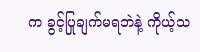က ခွင့်ပြုချက်မရဘဲနဲ့ ကိုယ့်သ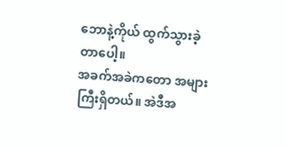ဘောနဲ့ကိုယ် ထွက်သွားခဲ့တာပေါ့။
အခက်အခဲကတော အများကြီးရှိတယ်။ အဲဒီအ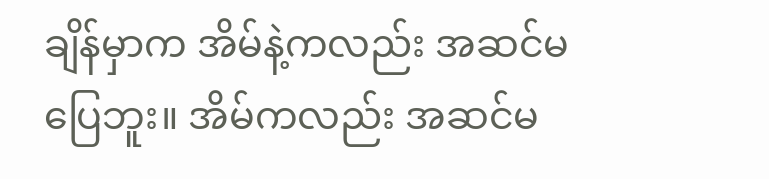ချိန်မှာက အိမ်နဲ့ကလည်း အဆင်မပြေဘူး။ အိမ်ကလည်း အဆင်မ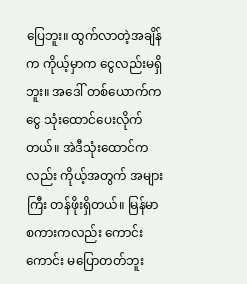ပြေဘူး။ ထွက်လာတဲ့အချိန်က ကိုယ့်မှာက ငွေလည်းမရှိဘူး။ အဒေါ် တစ်ယောက်က ငွေ သုံးထောင်ပေးလိုက်တယ်။ အဲဒီသုံးထောင်ကလည်း ကိုယ့်အတွက် အများကြီး တန်ဖိုးရှိတယ်။ မြန်မာစကားကလည်း ကောင်းကောင်း မပြောတတ်ဘူး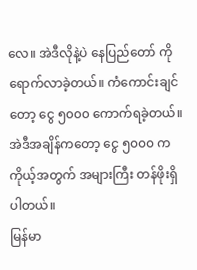လေ။ အဲဒီလိုနဲ့ပဲ နေပြည်တော် ကို ရောက်လာခဲ့တယ်။ ကံကောင်းချင်တော့ ငွေ ၅၀၀၀ ကောက်ရခဲ့တယ်။ အဲဒီအချိန်ကတော့ ငွေ ၅၀၀၀ က ကိုယ့်အတွက် အများကြီး တန်ဖိုးရှိပါတယ်။
မြန်မာ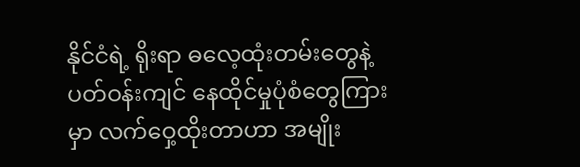နိုင်ငံရဲ့ ရိုးရာ ဓလေ့ထုံးတမ်းတွေနဲ့ ပတ်ဝန်းကျင် နေထိုင်မှုပုံစံတွေကြားမှာ လက်ဝှေ့ထိုးတာဟာ အမျိုး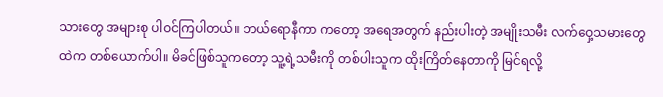သားတွေ အများစု ပါဝင်ကြပါတယ်။ ဘယ်ရောနီကာ ကတော့ အရေအတွက် နည်းပါးတဲ့ အမျိုးသမီး လက်ဝှေ့သမားတွေထဲက တစ်ယောက်ပါ။ မိခင်ဖြစ်သူကတော့ သူ့ရဲ့သမီးကို တစ်ပါးသူက ထိုးကြိတ်နေတာကို မြင်ရလို့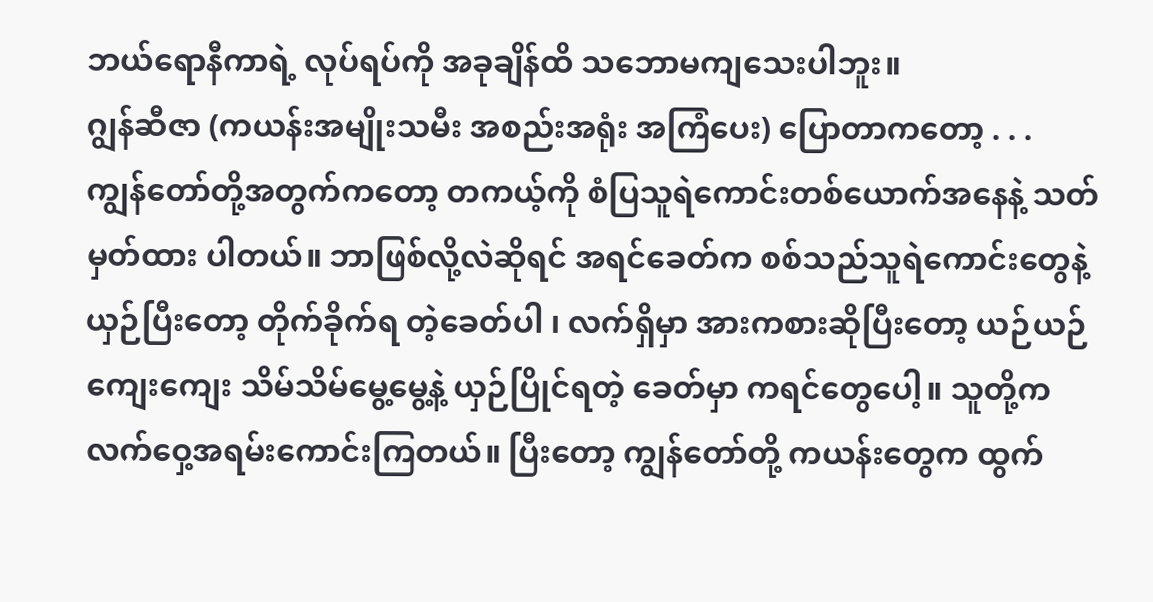ဘယ်ရောနီကာရဲ့ လုပ်ရပ်ကို အခုချိန်ထိ သဘောမကျသေးပါဘူး။
ဂျွန်ဆီဇာ (ကယန်းအမျိုးသမီး အစည်းအရုံး အကြံပေး) ပြောတာကတော့ . . .
ကျွန်တော်တို့အတွက်ကတော့ တကယ့်ကို စံပြသူရဲကောင်းတစ်ယောက်အနေနဲ့ သတ်မှတ်ထား ပါတယ်။ ဘာဖြစ်လို့လဲဆိုရင် အရင်ခေတ်က စစ်သည်သူရဲကောင်းတွေနဲ့ ယှဉ်ပြီးတော့ တိုက်ခိုက်ရ တဲ့ခေတ်ပါ ၊ လက်ရှိမှာ အားကစားဆိုပြီးတော့ ယဉ်ယဉ်ကျေးကျေး သိမ်သိမ်မွေ့မွေ့နဲ့ ယှဉ်ပြိုင်ရတဲ့ ခေတ်မှာ ကရင်တွေပေါ့။ သူတို့က လက်ဝှေ့အရမ်းကောင်းကြတယ်။ ပြီးတော့ ကျွန်တော်တို့ ကယန်းတွေက ထွက်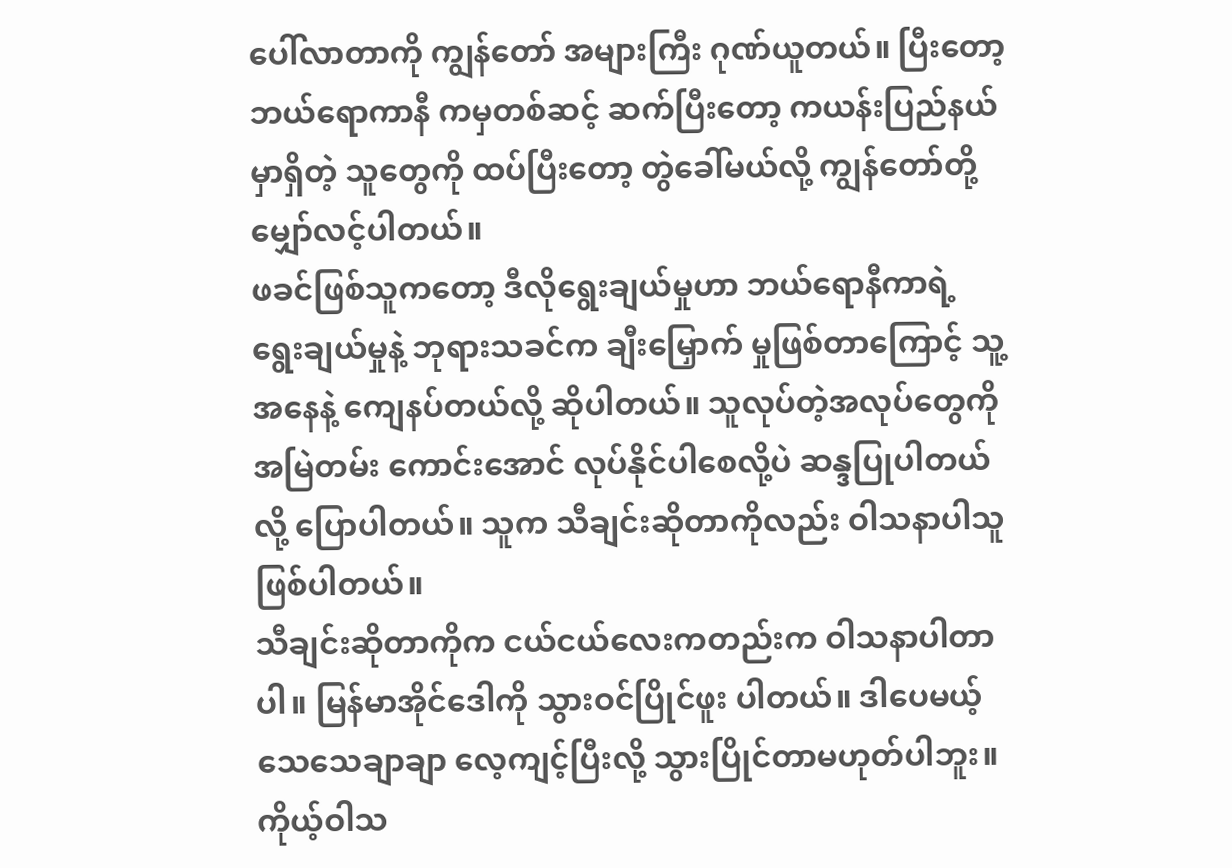ပေါ်လာတာကို ကျွန်တော် အများကြီး ဂုဏ်ယူတယ်။ ပြီးတော့ ဘယ်ရောကာနီ ကမှတစ်ဆင့် ဆက်ပြီးတော့ ကယန်းပြည်နယ်မှာရှိတဲ့ သူတွေကို ထပ်ပြီးတော့ တွဲခေါ်မယ်လို့ ကျွန်တော်တို့ မျှော်လင့်ပါတယ်။
ဖခင်ဖြစ်သူကတော့ ဒီလိုရွေးချယ်မှုဟာ ဘယ်ရောနီကာရဲ့ ရွေးချယ်မှုနဲ့ ဘုရားသခင်က ချီးမြှောက် မှုဖြစ်တာကြောင့် သူ့အနေနဲ့ ကျေနပ်တယ်လို့ ဆိုပါတယ်။ သူလုပ်တဲ့အလုပ်တွေကို အမြဲတမ်း ကောင်းအောင် လုပ်နိုင်ပါစေလို့ပဲ ဆန္ဒပြုပါတယ်လို့ ပြောပါတယ်။ သူက သီချင်းဆိုတာကိုလည်း ဝါသနာပါသူဖြစ်ပါတယ်။
သီချင်းဆိုတာကိုက ငယ်ငယ်လေးကတည်းက ဝါသနာပါတာပါ။ မြန်မာအိုင်ဒေါကို သွားဝင်ပြိုင်ဖူး ပါတယ်။ ဒါပေမယ့် သေသေချာချာ လေ့ကျင့်ပြီးလို့ သွားပြိုင်တာမဟုတ်ပါဘူး။ ကိုယ့်ဝါသ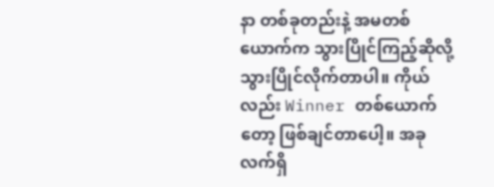နာ တစ်ခုတည်းနဲ့ အမတစ်ယောက်က သွားပြိုင်ကြည့်ဆိုလို့ သွားပြိုင်လိုက်တာပါ။ ကိုယ်လည်း Winner တစ်ယောက်တော့ ဖြစ်ချင်တာပေါ့။ အခုလက်ရှိ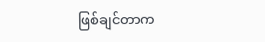ဖြစ်ချင်တာက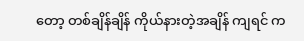တော့ တစ်ချိန်ချိန် ကိုယ်နားတဲ့အချိန် ကျရင် က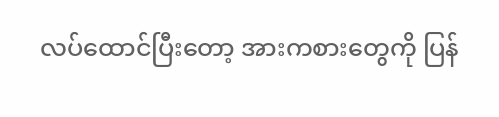လပ်ထောင်ပြီးတော့ အားကစားတွေကို ပြန်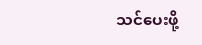သင်ပေးဖို့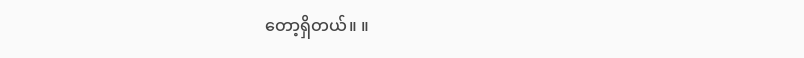တော့ရှိတယ်။ ။